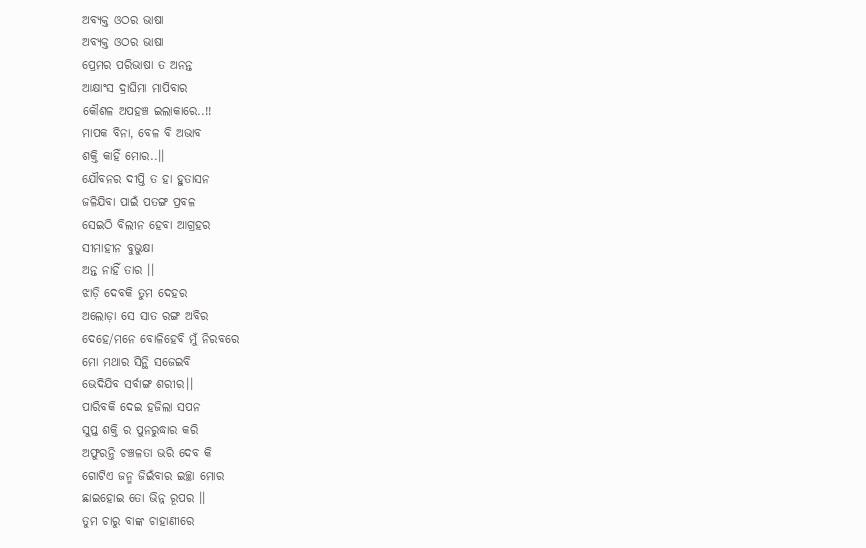ଅବ୍ୟକ୍ତ ଓଠର ଭାଷା
ଅବ୍ୟକ୍ତ ଓଠର ଭାଷା
ପ୍ରେମର ପରିଭାଷା ତ ଅନନ୍ତ
ଆକ୍ଷାଂସ ଦ୍ରାଘିମା ମାପିବାର
କୌଶଳ ଅପହଞ୍ଚ ଇଲାକାରେ..!!
ମାପକ ବିନା, ବେଳ ବି ଅଭାବ
ଶକ୍ତି କାହିଁ ମୋର..।।
ଯୌବନର ଦୀପ୍ତି ତ ହା ହୁତାସନ
ଜଳିଯିବା ପାଇଁ ପତଙ୍ଗ ପ୍ରବଳ
ସେଇଠି ବିଲୀନ ହେବା ଆଗ୍ରହର
ସୀମାହୀନ ବୁଭୁକ୍ଷା
ଅନ୍ତ ନାହିଁ ତାର ।।
ଝାଡ଼ି ଦେବକି ତୁମ ଦେହର
ଅଲୋଡ଼ା ସେ ସାତ ରଙ୍ଗ ଅବିର
ଦେହେ/ମନେ ବୋଳିହେବି ମୁଁ ନିରବରେ
ମୋ ମଥାର ସିନ୍ଥି ସଜେଇବି
ଭେଦିଯିବ ସର୍ବାଙ୍ଗ ଶରୀର।।
ପାରିବକି ଦେଇ ହଜିଲା ସପନ
ସୁପ୍ତ ଶକ୍ତି ର ପୁନରୁଦ୍ଧାର କରି
ଅଫୁରନ୍ତି ଚଞ୍ଚଳତା ଭରି ଦେବ କି
ଗୋଟିଏ ଜନ୍ମ ଜିଇଁବାର ଇଚ୍ଛା ମୋର
ଛାଇହୋଇ ତୋ ଭିନ୍ନ ରୂପର ।।
ତୁମ ଚାରୁ ବାଙ୍କ ଚାହାଣୀରେ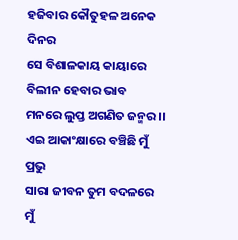ହଜିବାର କୌତୁହଳ ଅନେକ ଦିନର
ସେ ବିଶାଳକାୟ କାୟାରେ
ବିଲୀନ ହେବାର ଭାବ
ମନରେ ଲୁପ୍ତ ଅଗଣିତ ଜନ୍ମର ।।
ଏଇ ଆକାଂକ୍ଷାରେ ବଞ୍ଚିଛି ମୁଁ ପ୍ରଭୁ
ସାରା ଜୀବନ ତୁମ ବଦଳରେ
ମୁଁ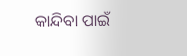କାନ୍ଦିବା ପାଇଁ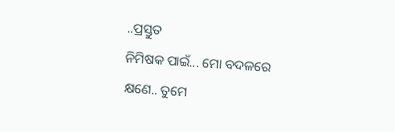..ପ୍ରସ୍ତୁତ
ନିମିଷକ ପାଇଁ... ମୋ ବଦଳରେ
କ୍ଷଣେ.. ତୁମେ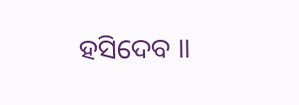ହସିଦେବ ।।